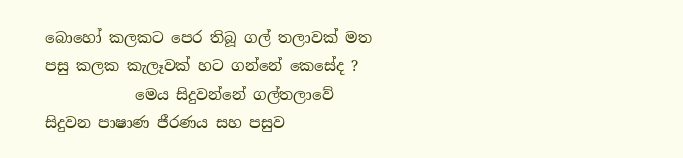බොහෝ කලකට පෙර තිබූ ගල් තලාවක් මත පසු කලක කැලෑවක් හට ගන්නේ කෙසේද ?
            මෙය සිදුවන්නේ ගල්තලාවේ සිදුවන පාෂාණ ජීරණය සහ පසුව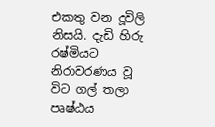එකතු වන දූවිලි නිසයි. දැඩි හිරු රෂ්මියට නිරාවරණය වූ විට ගල් තලා පෘෂ්ඨය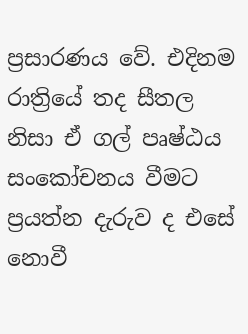ප්‍රසාරණය වේ. එදිනම රාත්‍රියේ තද සීතල නිසා ඒ ගල් පෘෂ්ඨය සංකෝචනය වීමට ප්‍රයත්න දැරුව ද එසේ නොවී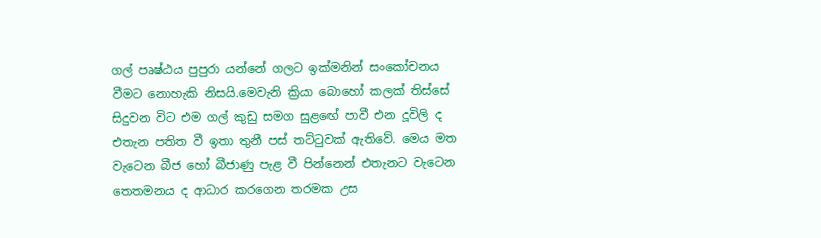ගල් පෘෂ්ඨය පුපුරා යන්නේ ගලට ඉක්මනින් සංකෝචනය වීමට නොහැකි නිසයි.මෙවැනි ක්‍රියා බොහෝ කලක් තිස්සේ සිදුවන විට එම ගල් කුඩු සමග සුළඟේ පාවී එන දූවිලි ද එතැන පතිත වී ඉතා තුනී පස් තට්ටුවක් ඇතිවේ. මෙය මත වැටෙන බීජ හෝ බීජාණු පැළ වී පින්නෙන් එතැනට වැටෙන තෙතමනය ද ආධාර කරගෙන තරමක උස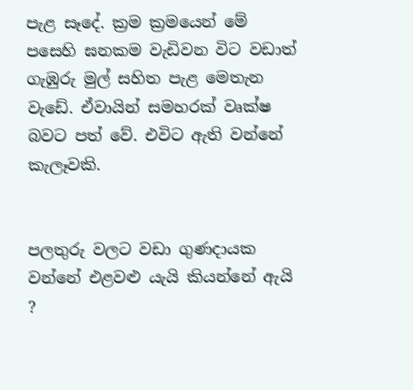පැළ සෑදේ. ක්‍රම ක්‍රමයෙන් මේ පසෙහි ඝනකම වැඩිවන විට වඩාත් ගැඹුරු මුල් සහිත පැළ මෙතැන වැඩේ. ඒවායින් සමහරක් වෘක්ෂ බවට පත් වේ. එවිට ඇති වන්නේ කැලෑවකි.


පලතුරු වලට වඩා ගුණදායක වන්නේ එළවළු යැයි කියන්නේ ඇයි ?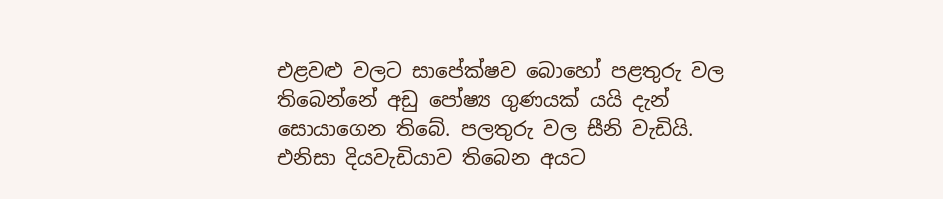එළවළු වලට සාපේක්ෂව බොහෝ පළතුරු වල තිබෙන්නේ අඩු පෝෂ්‍ය ගුණයක් යයි දැන් සොයාගෙන තිබේ. පලතුරු වල සීනි වැඩියි. එනිසා දියවැඩියාව තිබෙන අයට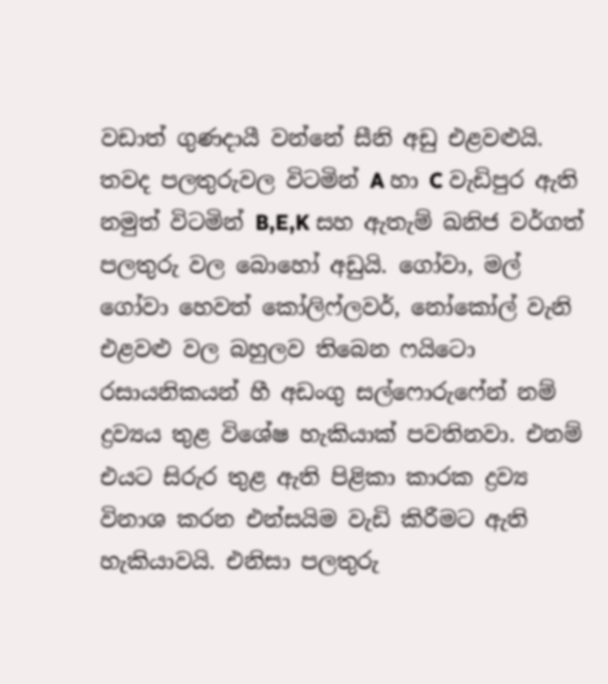වඩාත් ගුණදායී වන්නේ සීනි අඩු එළවළුයි. තවද පලතුරුවල විටමින් A හා C වැඩිපුර ඇති නමුත් විටමින් B,E,K සහ ඇතැම් ඛනිජ වර්ගත් පලතුරු වල බොහෝ අඩුයි. ගෝවා, මල් ගෝවා හෙවත් කෝලිෆ්ලවර්, නෝකෝල් වැනි එළවළු වල බහුලව තිබෙන ෆයිටො රසායනිකයන් හී අඩංගු සල්ෆොරුෆේන් නම් ද්‍රව්‍යය තුළ විශේෂ හැකියාක් පවතිනවා. එනම් එයට සිරුර තුළ ඇති පිළිකා කාරක ද්‍රව්‍ය විනාශ කරන එන්සයිම වැඩි කිරීමට ඇති හැකියාවයි. එනිසා පලතුරු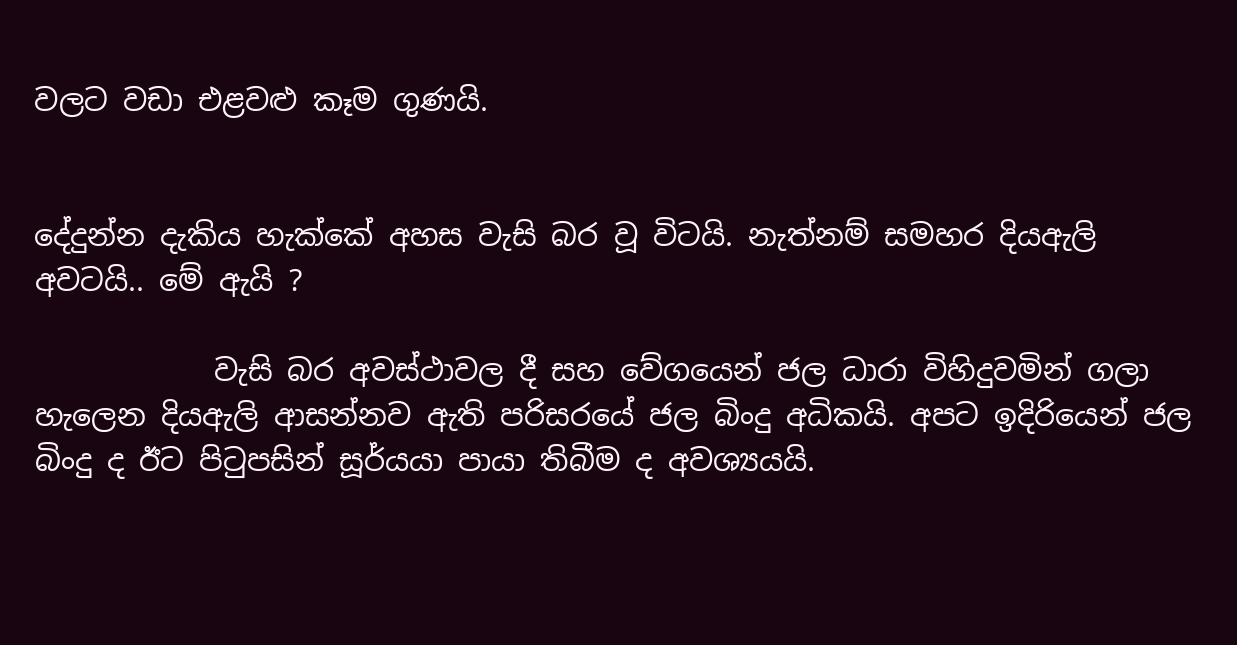වලට වඩා එළවළු කෑම ගුණයි.


දේදුන්න දැකිය හැක්කේ අහස වැසි බර වූ විටයි. නැත්නම් සමහර දියඇලි අවටයි.. මේ ඇයි ?

            වැසි බර අවස්ථාවල දී සහ වේගයෙන් ජල ධාරා විහිදුවමින් ගලා හැලෙන දියඇලි ආසන්නව ඇති පරිසරයේ ජල බිංදු අධිකයි. අපට ඉදිරියෙන් ජල බිංදු ද ඊට පිටුපසින් සූර්යයා පායා තිබීම ද අවශ්‍යයයි.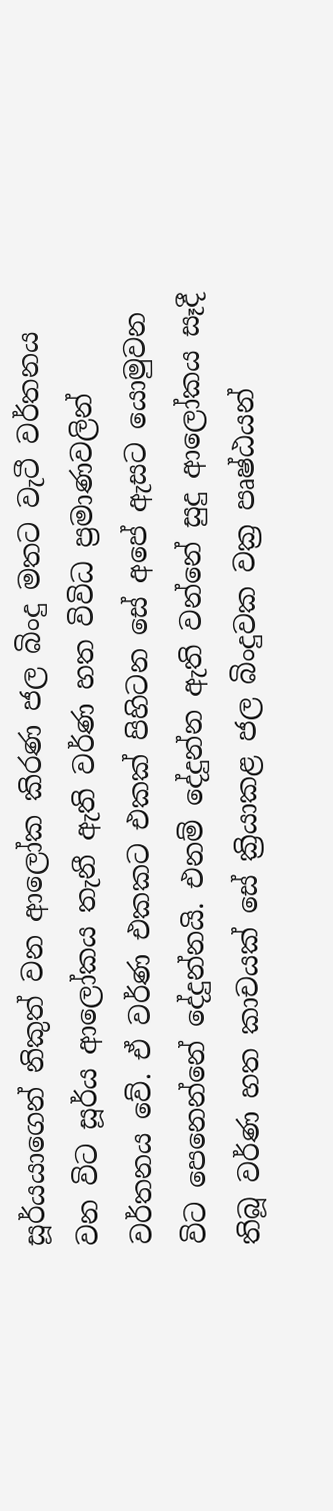සූර්යයාගෙන් නිකුත් වන ආලෝක කිරණ ජල බිංදු මතට වැටී වර්තනය වන විට සූර්ය ආලෝකය තැනී ඇති වර්ණ හත විවිධ ප්‍රමාණවලින් වර්තනය වේ. ඒ වර්ණ එකකට එකක් පිහිටන සේ අපේ ඇසට යොමුවන විට පෙනෙන්නේ දේදුන්නයි. එනම් දේදුන්න ඇති වන්නේ සුදු ආලෝකය සෑදී තිබූ වර්ණ හත කාචයක් සේ ක්‍රියාකළ ජල බිංදුවක වක්‍ර පෘෂ්ඨයන්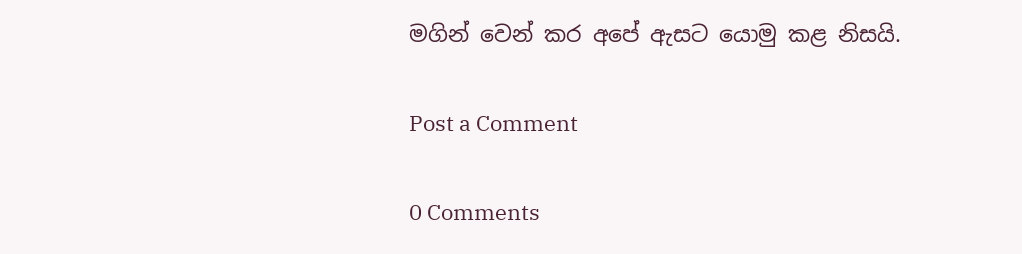මගින් වෙන් කර අපේ ඇසට යොමු කළ නිසයි.

Post a Comment

0 Comments